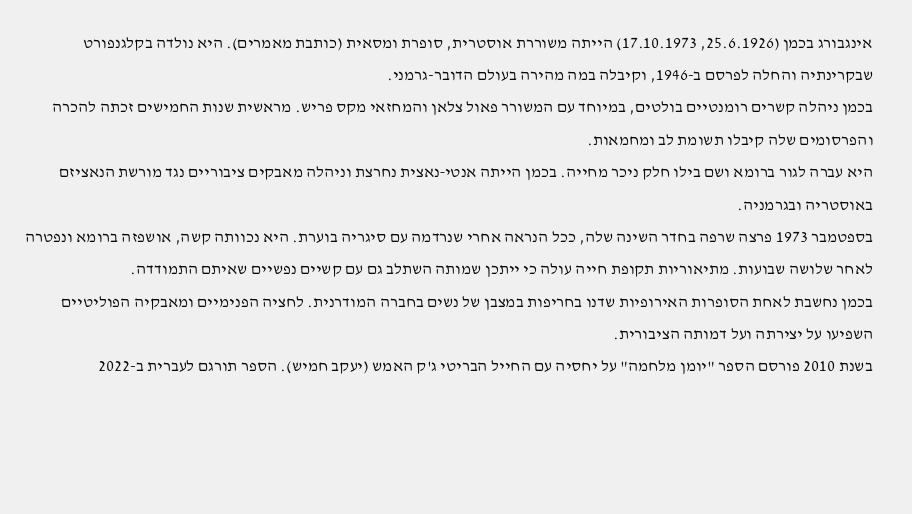אינגבורג בכמן (25.6.1926, 17.10.1973) הייתה משוררת אוסטרית, סופרת ומסאית (כותבת מאמרים). היא נולדה בקלגנפורט שבקרינתיה והחלה לפרסם ב-1946, וקיבלה במה מהירה בעולם הדובר-גרמני.
בכמן ניהלה קשרים רומנטיים בולטים, במיוחד עם המשורר פאול צלאן והמחזאי מקס פריש. מראשית שנות החמישים זכתה להכרה והפרסומים שלה קיבלו תשומת לב ומחמאות.
היא עברה לגור ברומא ושם בילו חלק ניכר מחייה. בכמן הייתה אנטי‑נאצית נחרצת וניהלה מאבקים ציבוריים נגד מורשת הנאציזם באוסטריה ובגרמניה.
בספטמבר 1973 פרצה שרפה בחדר השינה שלה, ככל הנראה אחרי שנרדמה עם סיגריה בוערת. היא נכוותה קשה, אושפזה ברומא ונפטרה לאחר שלושה שבועות. מתיאוריות תקופת חייה עולה כי ייתכן שמותה השתלב גם עם קשיים נפשיים שאיתם התמודדה.
בכמן נחשבת לאחת הסופרות האירופיות שדנו בחריפות במצבן של נשים בחברה המודרנית. לחציה הפנימיים ומאבקיה הפוליטיים השפיעו על יצירתה ועל דמותה הציבורית.
בשנת 2010 פורסם הספר "יומן מלחמה" על יחסיה עם החייל הבריטי ג'ק האמש (יעקב חמיש). הספר תורגם לעברית ב-2022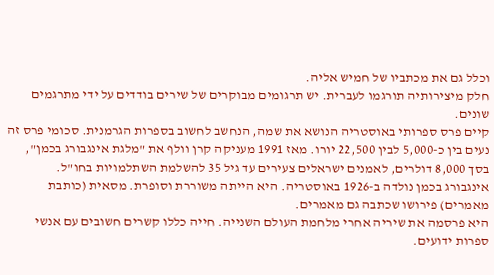וכלל גם את מכתביו של חמיש אליה.
חלק מיצירותיה תורגמו לעברית. יש תרגומים מבוקרים של שירים בודדים על ידי מתרגמים שונים.
קיים פרס ספרותי באוסטריה הנושא את שמה, הנחשב לחשוב בספרות הגרמנית. סכומי פרס זה נעים בין כ-5,000 לבין 22,500 יורו. מאז 1991 מעניקה קרן וולף את "מלגת אינגבורג בכמן", בסך 8,000 דולרים, לאמנים ישראלים צעירים עד גיל 35 להשלמת השתלמויות בחו"ל.
אינגבורג בכמן נולדה ב-1926 באוסטריה. היא הייתה משוררת וסופרת. מסאית (כותבת מאמרים) פירושו שכתבה גם מאמרים.
היא פרסמה את שיריה אחרי מלחמת העולם השנייה. חייה כללו קשרים חשובים עם אנשי ספרות ידועים.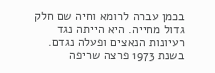בכמן עברה לרומא וחיה שם חלק גדול מחייה. היא הייתה נגד רעיונות הנאצים ופעלה נגדם.
בשנת 1973 פרצה שריפה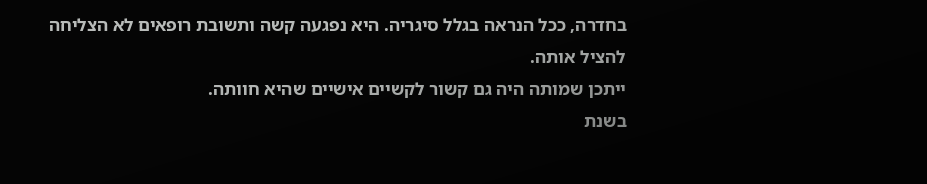בחדרה, ככל הנראה בגלל סיגריה. היא נפגעה קשה ותשובת רופאים לא הצליחה להציל אותה.
ייתכן שמותה היה גם קשור לקשיים אישיים שהיא חוותה.
בשנת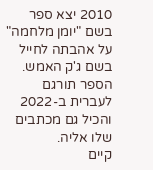2010 יצא ספר בשם "יומן מלחמה" על אהבתה לחייל בשם ג'ק האמש. הספר תורגם לעברית ב-2022 והכיל גם מכתבים שלו אליה.
קיים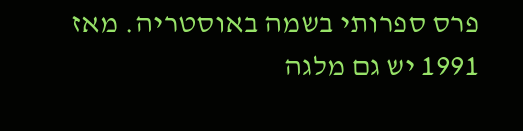פרס ספרותי בשמה באוסטריה. מאז 1991 יש גם מלגה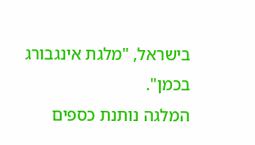בישראל, "מלגת אינגבורג בכמן".
המלגה נותנת כספים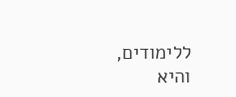ללימודים, והיא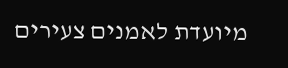מיועדת לאמנים צעירים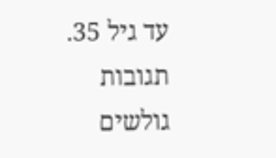עד גיל 35.
תגובות גולשים